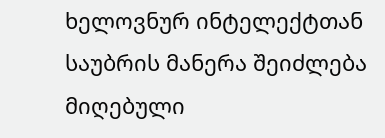ხელოვნურ ინტელექტთან საუბრის მანერა შეიძლება მიღებული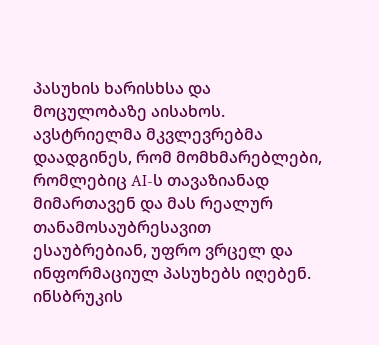პასუხის ხარისხსა და მოცულობაზე აისახოს. ავსტრიელმა მკვლევრებმა დაადგინეს, რომ მომხმარებლები, რომლებიც AI-ს თავაზიანად მიმართავენ და მას რეალურ თანამოსაუბრესავით ესაუბრებიან, უფრო ვრცელ და ინფორმაციულ პასუხებს იღებენ.
ინსბრუკის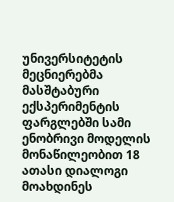უნივერსიტეტის მეცნიერებმა მასშტაბური ექსპერიმენტის ფარგლებში სამი ენობრივი მოდელის მონაწილეობით 18 ათასი დიალოგი მოახდინეს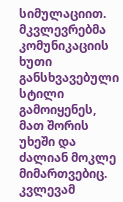სიმულაციით. მკვლევრებმა კომუნიკაციის ხუთი განსხვავებული სტილი გამოიყენეს, მათ შორის უხეში და ძალიან მოკლე მიმართვებიც.
კვლევამ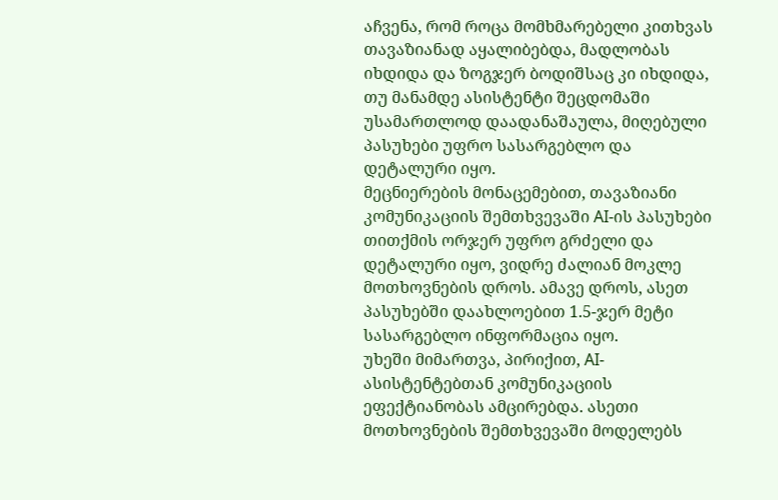აჩვენა, რომ როცა მომხმარებელი კითხვას თავაზიანად აყალიბებდა, მადლობას იხდიდა და ზოგჯერ ბოდიშსაც კი იხდიდა, თუ მანამდე ასისტენტი შეცდომაში უსამართლოდ დაადანაშაულა, მიღებული პასუხები უფრო სასარგებლო და დეტალური იყო.
მეცნიერების მონაცემებით, თავაზიანი კომუნიკაციის შემთხვევაში AI-ის პასუხები თითქმის ორჯერ უფრო გრძელი და დეტალური იყო, ვიდრე ძალიან მოკლე მოთხოვნების დროს. ამავე დროს, ასეთ პასუხებში დაახლოებით 1.5-ჯერ მეტი სასარგებლო ინფორმაცია იყო.
უხეში მიმართვა, პირიქით, AI-ასისტენტებთან კომუნიკაციის ეფექტიანობას ამცირებდა. ასეთი მოთხოვნების შემთხვევაში მოდელებს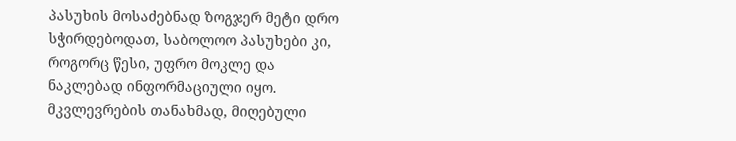პასუხის მოსაძებნად ზოგჯერ მეტი დრო სჭირდებოდათ, საბოლოო პასუხები კი, როგორც წესი, უფრო მოკლე და ნაკლებად ინფორმაციული იყო. მკვლევრების თანახმად, მიღებული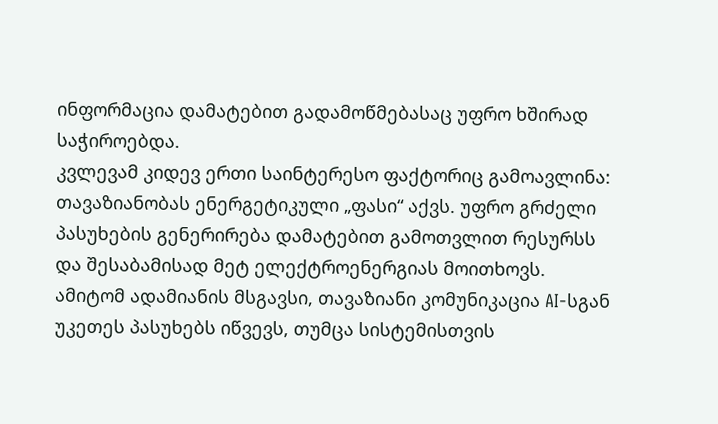ინფორმაცია დამატებით გადამოწმებასაც უფრო ხშირად საჭიროებდა.
კვლევამ კიდევ ერთი საინტერესო ფაქტორიც გამოავლინა: თავაზიანობას ენერგეტიკული „ფასი“ აქვს. უფრო გრძელი პასუხების გენერირება დამატებით გამოთვლით რესურსს და შესაბამისად მეტ ელექტროენერგიას მოითხოვს. ამიტომ ადამიანის მსგავსი, თავაზიანი კომუნიკაცია AI-სგან უკეთეს პასუხებს იწვევს, თუმცა სისტემისთვის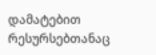დამატებით რესურსებთანაც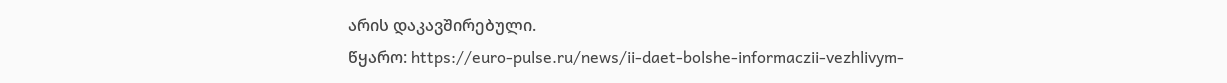არის დაკავშირებული.
წყარო: https://euro-pulse.ru/news/ii-daet-bolshe-informaczii-vezhlivym-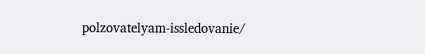polzovatelyam-issledovanie/